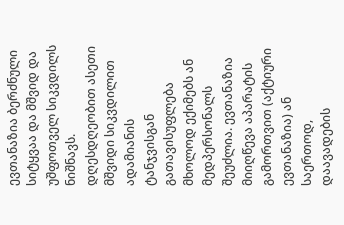ევთანაზია ბერძნული სიტყვაა და მშვიდ და უშფოთველ სიკვდილს ნიშნავს. დღესდღეობით ასეთი მშვიდი სიკვდილით ადამიანის ტანჯვისგან გათავისუფლება მხოლოდ ექიმებს ან მედპერსონალს შეუძლია. ევთანაზია მიიღწევა აპარატის გამორთვით (აქტიური ევთანაზია) ან საერთოდ, დაავადების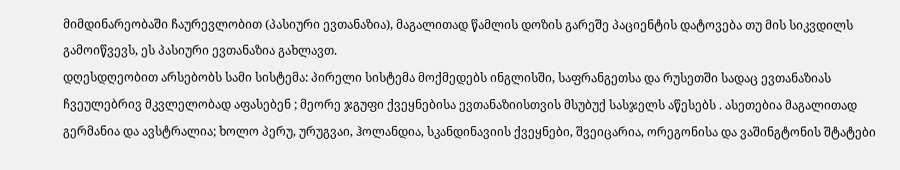მიმდინარეობაში ჩაურევლობით (პასიური ევთანაზია), მაგალითად წამლის დოზის გარეშე პაციენტის დატოვება თუ მის სიკვდილს გამოიწვევს, ეს პასიური ევთანაზია გახლავთ.
დღესდღეობით არსებობს სამი სისტემა: პირელი სისტემა მოქმედებს ინგლისში, საფრანგეთსა და რუსეთში სადაც ევთანაზიას ჩვეულებრივ მკვლელობად აფასებენ ; მეორე ჯგუფი ქვეყნებისა ევთანაზიისთვის მსუბუქ სასჯელს აწესებს . ასეთებია მაგალითად გერმანია და ავსტრალია; ხოლო პერუ, ურუგვაი, ჰოლანდია, სკანდინავიის ქვეყნები, შვეიცარია, ორეგონისა და ვაშინგტონის შტატები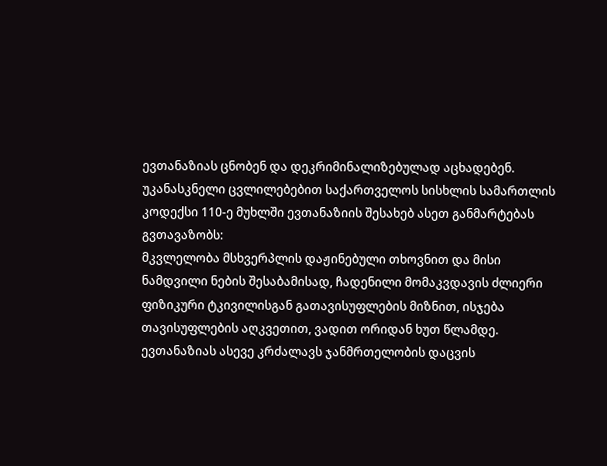ევთანაზიას ცნობენ და დეკრიმინალიზებულად აცხადებენ.
უკანასკნელი ცვლილებებით საქართველოს სისხლის სამართლის კოდექსი 110-ე მუხლში ევთანაზიის შესახებ ასეთ განმარტებას გვთავაზობს:
მკვლელობა მსხვერპლის დაჟინებული თხოვნით და მისი ნამდვილი ნების შესაბამისად, ჩადენილი მომაკვდავის ძლიერი ფიზიკური ტკივილისგან გათავისუფლების მიზნით, ისჯება თავისუფლების აღკვეთით, ვადით ორიდან ხუთ წლამდე.
ევთანაზიას ასევე კრძალავს ჯანმრთელობის დაცვის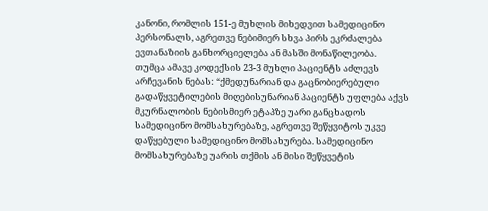კანონი, რომლის 151-ე მუხლის მიხედვით სამედიცინო პერსონალს, აგრეთვე ნებიმიერ სხვა პირს ეკრძალება ევთანაზიის განხორციელება ან მასში მონაწილეობა.
თუმცა ამავე კოდექსის 23-3 მუხლი პაციენტს აძლევს არჩევანის ნებას: “ქმედუნარიან და გაცნობიერებული გადაწყვეტილების მიღებისუნარიან პაციენტს უფლება აქვს მკურნალობის ნებისმიერ ეტაპზე უარი განცხადოს სამედიცინო მომსახურებაზე, აგრეთვე შეწყვიტოს უკვე დაწყებული სამედიცინო მომსახურება. სამედიცინო მომსახურებაზე უარის თქმის ან მისი შეწყვეტის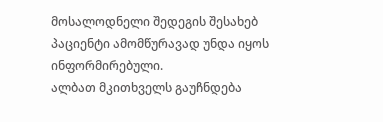მოსალოდნელი შედეგის შესახებ პაციენტი ამომწურავად უნდა იყოს ინფორმირებული.
ალბათ მკითხველს გაუჩნდება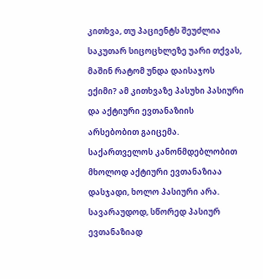კითხვა, თუ პაციენტს შეუძლია საკუთარ სიცოცხლეზე უარი თქვას, მაშინ რატომ უნდა დაისაჯოს ექიმი? ამ კითხვაზე პასუხი პასიური და აქტიური ევთანაზიის არსებობით გაიცემა. საქართველოს კანონმდებლობით მხოლოდ აქტიური ევთანაზიაა დასჯადი, ხოლო პასიური არა. სავარაუდოდ, სწორედ პასიურ ევთანაზიად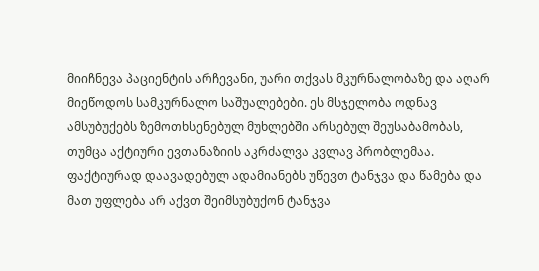მიიჩნევა პაციენტის არჩევანი, უარი თქვას მკურნალობაზე და აღარ მიეწოდოს სამკურნალო საშუალებები. ეს მსჯელობა ოდნავ ამსუბუქებს ზემოთხსენებულ მუხლებში არსებულ შეუსაბამობას, თუმცა აქტიური ევთანაზიის აკრძალვა კვლავ პრობლემაა. ფაქტიურად დაავადებულ ადამიანებს უწევთ ტანჯვა და წამება და მათ უფლება არ აქვთ შეიმსუბუქონ ტანჯვა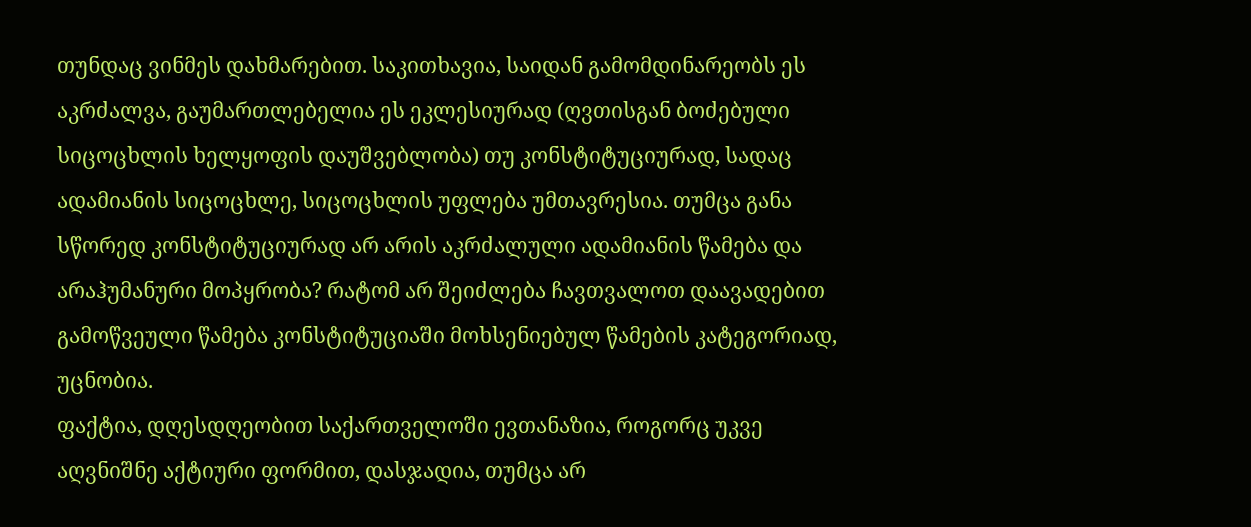თუნდაც ვინმეს დახმარებით. საკითხავია, საიდან გამომდინარეობს ეს აკრძალვა, გაუმართლებელია ეს ეკლესიურად (ღვთისგან ბოძებული სიცოცხლის ხელყოფის დაუშვებლობა) თუ კონსტიტუციურად, სადაც ადამიანის სიცოცხლე, სიცოცხლის უფლება უმთავრესია. თუმცა განა სწორედ კონსტიტუციურად არ არის აკრძალული ადამიანის წამება და არაჰუმანური მოპყრობა? რატომ არ შეიძლება ჩავთვალოთ დაავადებით გამოწვეული წამება კონსტიტუციაში მოხსენიებულ წამების კატეგორიად, უცნობია.
ფაქტია, დღესდღეობით საქართველოში ევთანაზია, როგორც უკვე აღვნიშნე აქტიური ფორმით, დასჯადია, თუმცა არ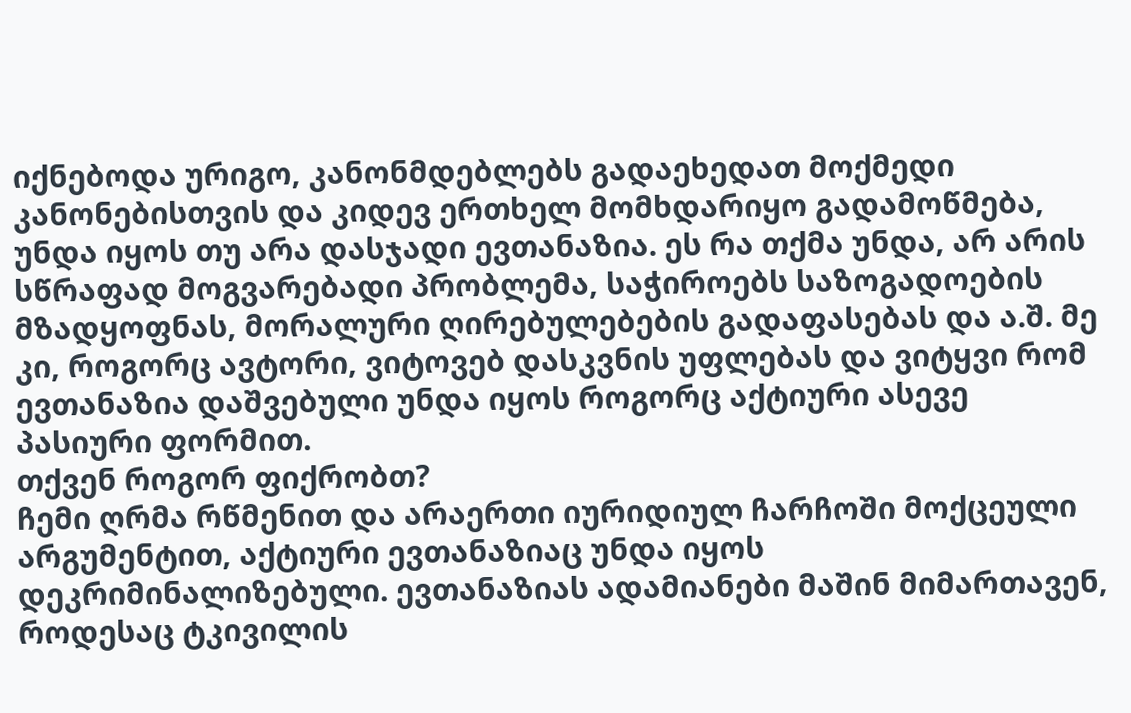იქნებოდა ურიგო, კანონმდებლებს გადაეხედათ მოქმედი კანონებისთვის და კიდევ ერთხელ მომხდარიყო გადამოწმება, უნდა იყოს თუ არა დასჯადი ევთანაზია. ეს რა თქმა უნდა, არ არის სწრაფად მოგვარებადი პრობლემა, საჭიროებს საზოგადოების მზადყოფნას, მორალური ღირებულებების გადაფასებას და ა.შ. მე კი, როგორც ავტორი, ვიტოვებ დასკვნის უფლებას და ვიტყვი რომ ევთანაზია დაშვებული უნდა იყოს როგორც აქტიური ასევე პასიური ფორმით.
თქვენ როგორ ფიქრობთ?
ჩემი ღრმა რწმენით და არაერთი იურიდიულ ჩარჩოში მოქცეული არგუმენტით, აქტიური ევთანაზიაც უნდა იყოს დეკრიმინალიზებული. ევთანაზიას ადამიანები მაშინ მიმართავენ, როდესაც ტკივილის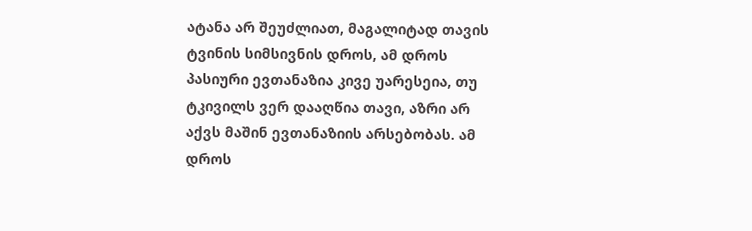ატანა არ შეუძლიათ, მაგალიტად თავის ტვინის სიმსივნის დროს, ამ დროს პასიური ევთანაზია კივე უარესეია, თუ ტკივილს ვერ დააღწია თავი, აზრი არ აქვს მაშინ ევთანაზიის არსებობას. ამ დროს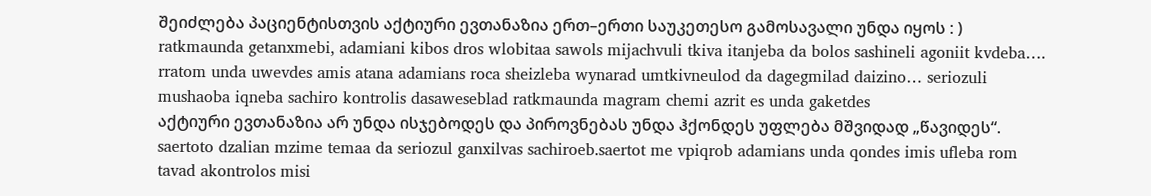შეიძლება პაციენტისთვის აქტიური ევთანაზია ერთ–ერთი საუკეთესო გამოსავალი უნდა იყოს : )
ratkmaunda getanxmebi, adamiani kibos dros wlobitaa sawols mijachvuli tkiva itanjeba da bolos sashineli agoniit kvdeba…. rratom unda uwevdes amis atana adamians roca sheizleba wynarad umtkivneulod da dagegmilad daizino… seriozuli mushaoba iqneba sachiro kontrolis dasaweseblad ratkmaunda magram chemi azrit es unda gaketdes
აქტიური ევთანაზია არ უნდა ისჯებოდეს და პიროვნებას უნდა ჰქონდეს უფლება მშვიდად „წავიდეს“.
saertoto dzalian mzime temaa da seriozul ganxilvas sachiroeb.saertot me vpiqrob adamians unda qondes imis ufleba rom tavad akontrolos misi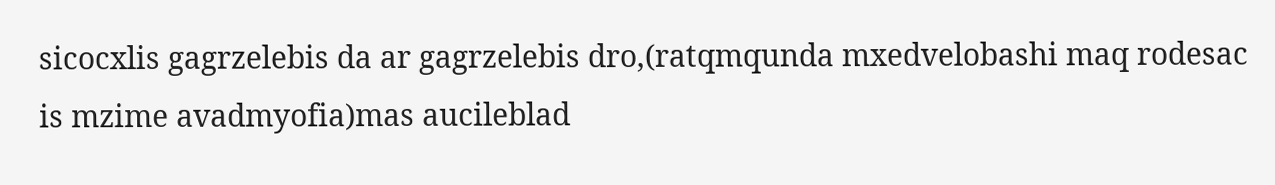sicocxlis gagrzelebis da ar gagrzelebis dro,(ratqmqunda mxedvelobashi maq rodesac is mzime avadmyofia)mas aucileblad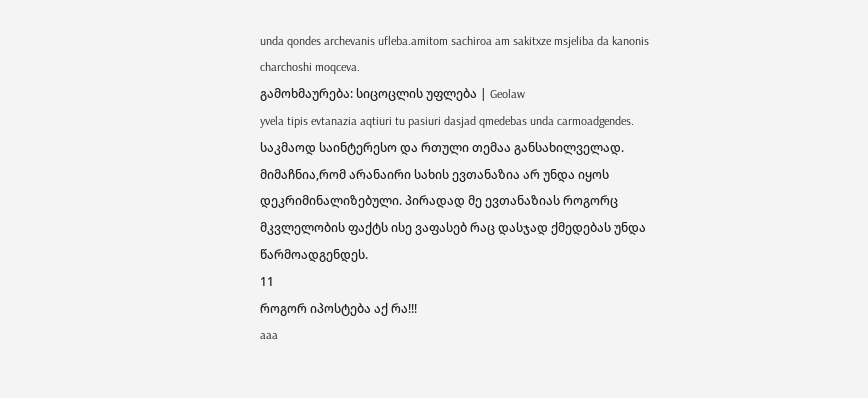unda qondes archevanis ufleba.amitom sachiroa am sakitxze msjeliba da kanonis charchoshi moqceva.
გამოხმაურება: სიცოცლის უფლება | Geolaw
yvela tipis evtanazia aqtiuri tu pasiuri dasjad qmedebas unda carmoadgendes.
საკმაოდ საინტერესო და რთული თემაა განსახილველად. მიმაჩნია,რომ არანაირი სახის ევთანაზია არ უნდა იყოს დეკრიმინალიზებული. პირადად მე ევთანაზიას როგორც მკვლელობის ფაქტს ისე ვაფასებ რაც დასჯად ქმედებას უნდა წარმოადგენდეს.
11
როგორ იპოსტება აქ რა!!!
aaa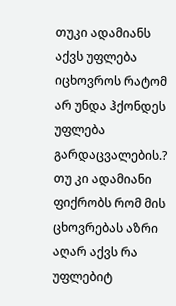თუკი ადამიანს აქვს უფლება იცხოვროს რატომ არ უნდა ჰქონდეს უფლება გარდაცვალების.? თუ კი ადამიანი ფიქრობს რომ მის ცხოვრებას აზრი აღარ აქვს რა უფლებიტ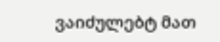ვაიძულებტ მათ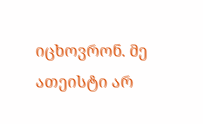იცხოვრონ. მე ათეისტი არ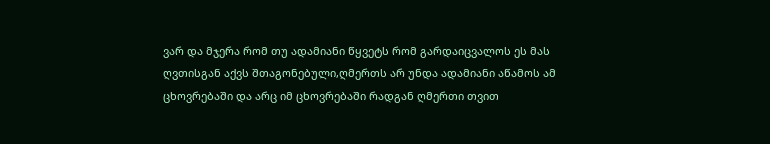ვარ და მჯერა რომ თუ ადამიანი წყვეტს რომ გარდაიცვალოს ეს მას ღვთისგან აქვს შთაგონებული,ღმერთს არ უნდა ადამიანი აწამოს ამ ცხოვრებაში და არც იმ ცხოვრებაში რადგან ღმერთი თვით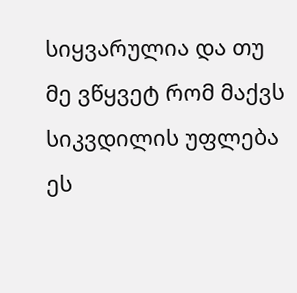სიყვარულია და თუ მე ვწყვეტ რომ მაქვს სიკვდილის უფლება ეს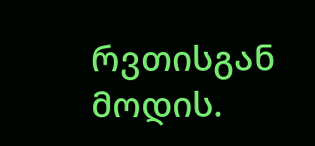რვთისგან მოდის.